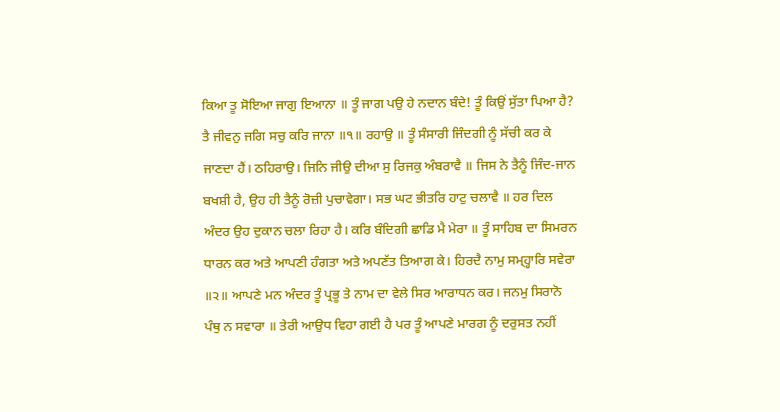ਕਿਆ ਤੂ ਸੋਇਆ ਜਾਗੁ ਇਆਨਾ ॥ ਤੂੰ ਜਾਗ ਪਉ ਹੇ ਨਦਾਨ ਬੰਦੇ! ਤੂੰ ਕਿਉਂ ਸੁੱਤਾ ਪਿਆ ਹੈ? ਤੈ ਜੀਵਨੁ ਜਗਿ ਸਚੁ ਕਰਿ ਜਾਨਾ ॥੧॥ ਰਹਾਉ ॥ ਤੂੰ ਸੰਸਾਰੀ ਜਿੰਦਗੀ ਨੂੰ ਸੱਚੀ ਕਰ ਕੇ ਜਾਣਦਾ ਹੈਂ। ਠਹਿਰਾਉ। ਜਿਨਿ ਜੀਉ ਦੀਆ ਸੁ ਰਿਜਕੁ ਅੰਬਰਾਵੈ ॥ ਜਿਸ ਨੇ ਤੈਨੂੰ ਜਿੰਦ-ਜਾਨ ਬਖਸ਼ੀ ਹੈ, ਉਹ ਹੀ ਤੈਨੂੰ ਰੋਜ਼ੀ ਪੁਚਾਵੇਗਾ। ਸਭ ਘਟ ਭੀਤਰਿ ਹਾਟੁ ਚਲਾਵੈ ॥ ਹਰ ਦਿਲ ਅੰਦਰ ਉਹ ਦੁਕਾਨ ਚਲਾ ਰਿਹਾ ਹੈ। ਕਰਿ ਬੰਦਿਗੀ ਛਾਡਿ ਮੈ ਮੇਰਾ ॥ ਤੂੰ ਸਾਹਿਬ ਦਾ ਸਿਮਰਨ ਧਾਰਨ ਕਰ ਅਤੇ ਆਪਣੀ ਹੰਗਤਾ ਅਤੇ ਅਪਣੱਤ ਤਿਆਗ ਕੇ। ਹਿਰਦੈ ਨਾਮੁ ਸਮ੍ਹ੍ਹਾਰਿ ਸਵੇਰਾ ॥੨॥ ਆਪਣੇ ਮਨ ਅੰਦਰ ਤੂੰ ਪ੍ਰਭੂ ਤੇ ਨਾਮ ਦਾ ਵੇਲੇ ਸਿਰ ਆਰਾਧਨ ਕਰ। ਜਨਮੁ ਸਿਰਾਨੋ ਪੰਥੁ ਨ ਸਵਾਰਾ ॥ ਤੇਰੀ ਆਉਧ ਵਿਹਾ ਗਈ ਹੈ ਪਰ ਤੂੰ ਆਪਣੇ ਮਾਰਗ ਨੂੰ ਦਰੁਸਤ ਨਹੀਂ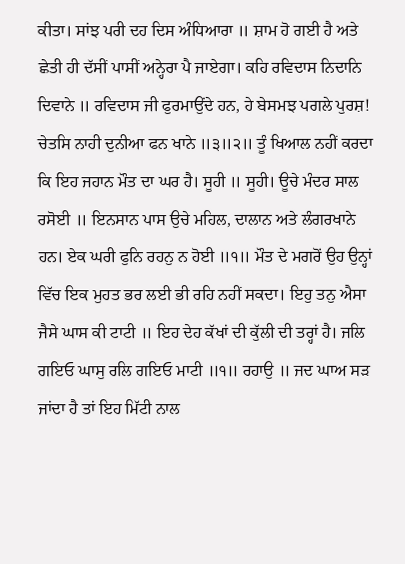ਕੀਤਾ। ਸਾਂਝ ਪਰੀ ਦਹ ਦਿਸ ਅੰਧਿਆਰਾ ॥ ਸ਼ਾਮ ਹੋ ਗਈ ਹੈ ਅਤੇ ਛੇਤੀ ਹੀ ਦੱਸੀਂ ਪਾਸੀਂ ਅਨ੍ਹੇਰਾ ਪੈ ਜਾਏਗਾ। ਕਹਿ ਰਵਿਦਾਸ ਨਿਦਾਨਿ ਦਿਵਾਨੇ ॥ ਰਵਿਦਾਸ ਜੀ ਫੁਰਮਾਉਂਦੇ ਹਨ, ਹੇ ਬੇਸਮਝ ਪਗਲੇ ਪੁਰਸ਼! ਚੇਤਸਿ ਨਾਹੀ ਦੁਨੀਆ ਫਨ ਖਾਨੇ ॥੩॥੨॥ ਤੂੰ ਖਿਆਲ ਨਹੀਂ ਕਰਦਾ ਕਿ ਇਹ ਜਹਾਨ ਮੌਤ ਦਾ ਘਰ ਹੈ। ਸੂਹੀ ॥ ਸੂਹੀ। ਊਚੇ ਮੰਦਰ ਸਾਲ ਰਸੋਈ ॥ ਇਨਸਾਨ ਪਾਸ ਉਚੇ ਮਹਿਲ, ਦਾਲਾਨ ਅਤੇ ਲੰਗਰਖਾਨੇ ਹਨ। ਏਕ ਘਰੀ ਫੁਨਿ ਰਹਨੁ ਨ ਹੋਈ ॥੧॥ ਮੌਤ ਦੇ ਮਗਰੋਂ ਉਹ ਉਨ੍ਹਾਂ ਵਿੱਚ ਇਕ ਮੁਹਤ ਭਰ ਲਈ ਭੀ ਰਹਿ ਨਹੀਂ ਸਕਦਾ। ਇਹੁ ਤਨੁ ਐਸਾ ਜੈਸੇ ਘਾਸ ਕੀ ਟਾਟੀ ॥ ਇਹ ਦੇਹ ਕੱਖਾਂ ਦੀ ਕੁੱਲੀ ਦੀ ਤਰ੍ਹਾਂ ਹੈ। ਜਲਿ ਗਇਓ ਘਾਸੁ ਰਲਿ ਗਇਓ ਮਾਟੀ ॥੧॥ ਰਹਾਉ ॥ ਜਦ ਘਾਅ ਸੜ ਜਾਂਦਾ ਹੈ ਤਾਂ ਇਹ ਮਿੱਟੀ ਨਾਲ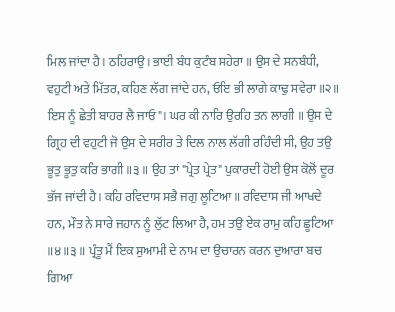ਮਿਲ ਜਾਂਦਾ ਹੈ। ਠਹਿਰਾਉ। ਭਾਈ ਬੰਧ ਕੁਟੰਬ ਸਹੇਰਾ ॥ ਉਸ ਦੇ ਸਨਬੰਧੀ, ਵਹੁਟੀ ਅਤੇ ਮਿੱਤਰ, ਕਹਿਣ ਲੱਗ ਜਾਂਦੇ ਹਨ, ਓਇ ਭੀ ਲਾਗੇ ਕਾਢੁ ਸਵੇਰਾ ॥੨॥ ਇਸ ਨੂੰ ਛੇਤੀ ਬਾਹਰ ਲੈ ਜਾਓ"। ਘਰ ਕੀ ਨਾਰਿ ਉਰਹਿ ਤਨ ਲਾਗੀ ॥ ਉਸ ਦੇ ਗ੍ਰਿਹ ਦੀ ਵਹੁਟੀ ਜੋ ਉਸ ਦੇ ਸਰੀਰ ਤੇ ਦਿਲ ਨਾਲ ਲੱਗੀ ਰਹਿੰਦੀ ਸੀ, ਉਹ ਤਉ ਭੂਤੁ ਭੂਤੁ ਕਰਿ ਭਾਗੀ ॥੩॥ ਉਹ ਤਾਂ "ਪ੍ਰੇਤ ਪ੍ਰੇਤ" ਪੁਕਾਰਦੀ ਹੋਈ ਉਸ ਕੋਲੋਂ ਦੂਰ ਭੱਜ ਜਾਂਦੀ ਹੈ। ਕਹਿ ਰਵਿਦਾਸ ਸਭੈ ਜਗੁ ਲੂਟਿਆ ॥ ਰਵਿਦਾਸ ਜੀ ਆਖਦੇ ਹਨ, ਮੌਤ ਨੇ ਸਾਰੇ ਜਹਾਨ ਨੂੰ ਲੁੱਟ ਲਿਆ ਹੈ, ਹਮ ਤਉ ਏਕ ਰਾਮੁ ਕਹਿ ਛੂਟਿਆ ॥੪॥੩॥ ਪ੍ਰੰਤੂ ਮੈਂ ਇਕ ਸੁਆਮੀ ਦੇ ਨਾਮ ਦਾ ਉਚਾਰਨ ਕਰਨ ਦੁਆਰਾ ਬਚ ਗਿਆ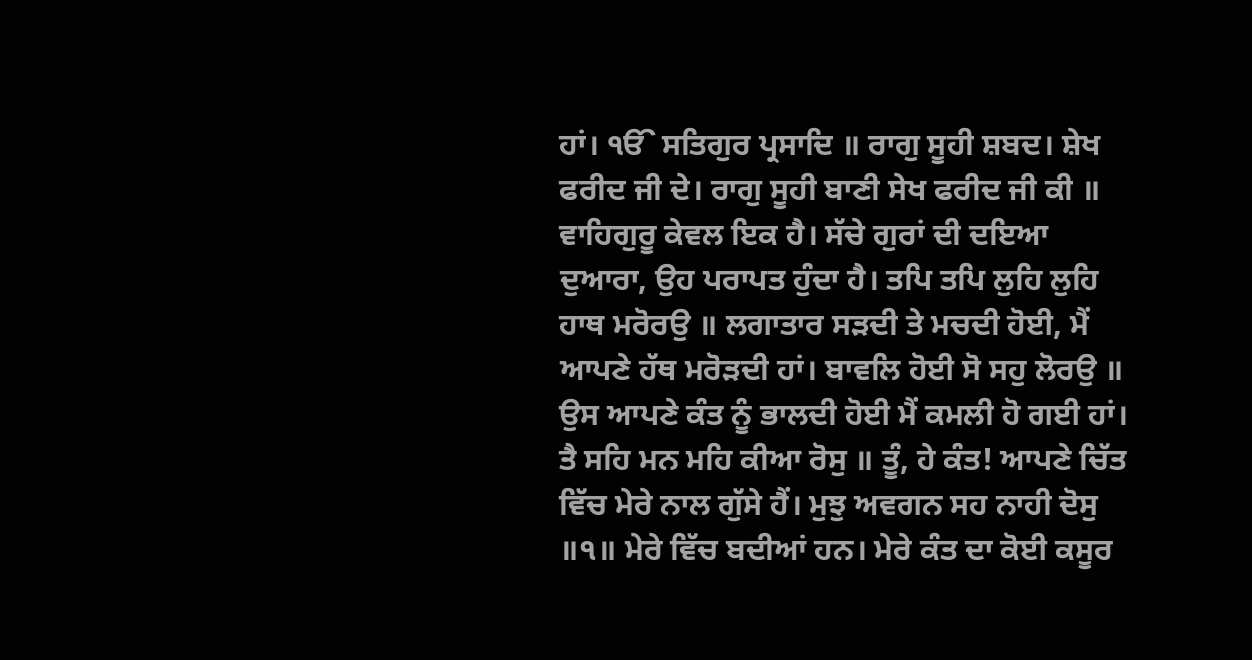ਹਾਂ। ੴ ਸਤਿਗੁਰ ਪ੍ਰਸਾਦਿ ॥ ਰਾਗੁ ਸੂਹੀ ਸ਼ਬਦ। ਸ਼ੇਖ ਫਰੀਦ ਜੀ ਦੇ। ਰਾਗੁ ਸੂਹੀ ਬਾਣੀ ਸੇਖ ਫਰੀਦ ਜੀ ਕੀ ॥ ਵਾਹਿਗੁਰੂ ਕੇਵਲ ਇਕ ਹੈ। ਸੱਚੇ ਗੁਰਾਂ ਦੀ ਦਇਆ ਦੁਆਰਾ, ਉਹ ਪਰਾਪਤ ਹੁੰਦਾ ਹੈ। ਤਪਿ ਤਪਿ ਲੁਹਿ ਲੁਹਿ ਹਾਥ ਮਰੋਰਉ ॥ ਲਗਾਤਾਰ ਸੜਦੀ ਤੇ ਮਚਦੀ ਹੋਈ, ਮੈਂ ਆਪਣੇ ਹੱਥ ਮਰੋੜਦੀ ਹਾਂ। ਬਾਵਲਿ ਹੋਈ ਸੋ ਸਹੁ ਲੋਰਉ ॥ ਉਸ ਆਪਣੇ ਕੰਤ ਨੂੰ ਭਾਲਦੀ ਹੋਈ ਮੈਂ ਕਮਲੀ ਹੋ ਗਈ ਹਾਂ। ਤੈ ਸਹਿ ਮਨ ਮਹਿ ਕੀਆ ਰੋਸੁ ॥ ਤੂੰ, ਹੇ ਕੰਤ! ਆਪਣੇ ਚਿੱਤ ਵਿੱਚ ਮੇਰੇ ਨਾਲ ਗੁੱਸੇ ਹੈਂ। ਮੁਝੁ ਅਵਗਨ ਸਹ ਨਾਹੀ ਦੋਸੁ ॥੧॥ ਮੇਰੇ ਵਿੱਚ ਬਦੀਆਂ ਹਨ। ਮੇਰੇ ਕੰਤ ਦਾ ਕੋਈ ਕਸੂਰ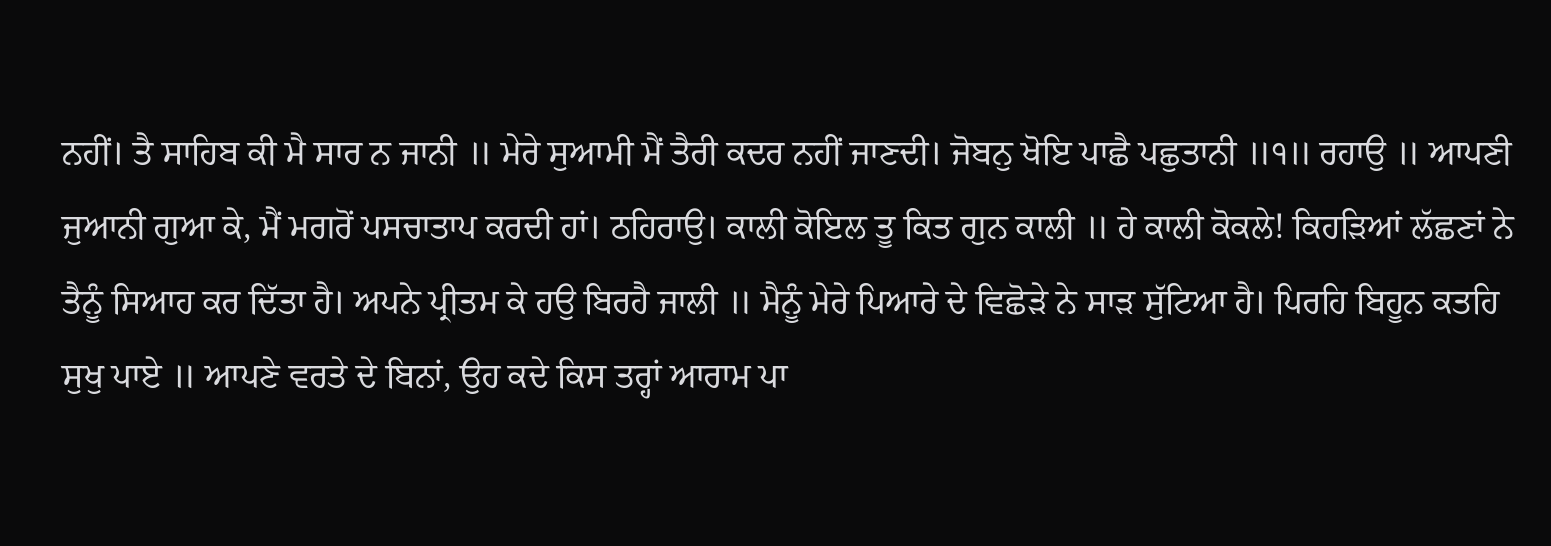ਨਹੀਂ। ਤੈ ਸਾਹਿਬ ਕੀ ਮੈ ਸਾਰ ਨ ਜਾਨੀ ॥ ਮੇਰੇ ਸੁਆਮੀ ਮੈਂ ਤੈਰੀ ਕਦਰ ਨਹੀਂ ਜਾਣਦੀ। ਜੋਬਨੁ ਖੋਇ ਪਾਛੈ ਪਛੁਤਾਨੀ ॥੧॥ ਰਹਾਉ ॥ ਆਪਣੀ ਜੁਆਨੀ ਗੁਆ ਕੇ, ਮੈਂ ਮਗਰੋਂ ਪਸਚਾਤਾਪ ਕਰਦੀ ਹਾਂ। ਠਹਿਰਾਉ। ਕਾਲੀ ਕੋਇਲ ਤੂ ਕਿਤ ਗੁਨ ਕਾਲੀ ॥ ਹੇ ਕਾਲੀ ਕੋਕਲੇ! ਕਿਹੜਿਆਂ ਲੱਛਣਾਂ ਨੇ ਤੈਨੂੰ ਸਿਆਹ ਕਰ ਦਿੱਤਾ ਹੈ। ਅਪਨੇ ਪ੍ਰੀਤਮ ਕੇ ਹਉ ਬਿਰਹੈ ਜਾਲੀ ॥ ਮੈਨੂੰ ਮੇਰੇ ਪਿਆਰੇ ਦੇ ਵਿਛੋੜੇ ਨੇ ਸਾੜ ਸੁੱਟਿਆ ਹੈ। ਪਿਰਹਿ ਬਿਹੂਨ ਕਤਹਿ ਸੁਖੁ ਪਾਏ ॥ ਆਪਣੇ ਵਰਤੇ ਦੇ ਬਿਨਾਂ, ਉਹ ਕਦੇ ਕਿਸ ਤਰ੍ਹਾਂ ਆਰਾਮ ਪਾ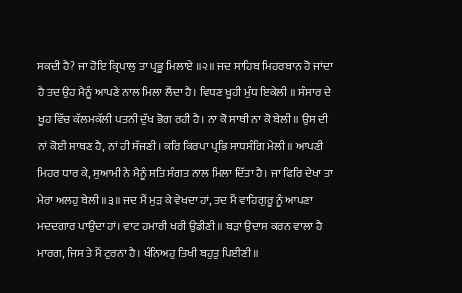ਸਕਦੀ ਹੈ? ਜਾ ਹੋਇ ਕ੍ਰਿਪਾਲੁ ਤਾ ਪ੍ਰਭੂ ਮਿਲਾਏ ॥੨॥ ਜਦ ਸਾਹਿਬ ਮਿਹਰਬਾਨ ਹੋ ਜਾਂਦਾ ਹੈ ਤਦ ਉਹ ਮੈਨੂੰ ਆਪਣੇ ਨਾਲ ਮਿਲਾ ਲੈਂਦਾ ਹੈ। ਵਿਧਣ ਖੂਹੀ ਮੁੰਧ ਇਕੇਲੀ ॥ ਸੰਸਾਰ ਦੇ ਖੂਹ ਵਿੱਚ ਕੱਲਮਕੱਲੀ ਪਤਨੀ ਦੁੱਖ ਭੋਗ ਰਹੀ ਹੈ। ਨਾ ਕੋ ਸਾਥੀ ਨਾ ਕੋ ਬੇਲੀ ॥ ਉਸ ਦੀ ਨਾਂ ਕੋਈ ਸਾਥਣ ਹੈ, ਨਾਂ ਹੀ ਸੱਜਣੀ। ਕਰਿ ਕਿਰਪਾ ਪ੍ਰਭਿ ਸਾਧਸੰਗਿ ਮੇਲੀ ॥ ਆਪਣੀ ਮਿਹਰ ਧਾਰ ਕੇ, ਸੁਆਮੀ ਨੇ ਮੈਨੂੰ ਸਤਿ ਸੰਗਤ ਨਾਲ ਮਿਲਾ ਦਿੱਤਾ ਹੈ। ਜਾ ਫਿਰਿ ਦੇਖਾ ਤਾ ਮੇਰਾ ਅਲਹੁ ਬੇਲੀ ॥੩॥ ਜਦ ਮੈਂ ਮੁੜ ਕੇ ਵੇਖਦਾ ਹਾਂ, ਤਦ ਮੈਂ ਵਾਹਿਗੁਰੂ ਨੂੰ ਆਪਣਾ ਮਦਦਗਾਰ ਪਾਉਂਦਾ ਹਾਂ। ਵਾਟ ਹਮਾਰੀ ਖਰੀ ਉਡੀਣੀ ॥ ਬੜਾ ਉਦਾਸ ਕਰਨ ਵਾਲਾ ਹੈ ਮਾਰਗ, ਜਿਸ ਤੇ ਮੈਂ ਟੁਰਨਾ ਹੈ। ਖੰਨਿਅਹੁ ਤਿਖੀ ਬਹੁਤੁ ਪਿਈਣੀ ॥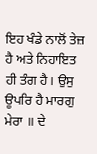ਇਹ ਖੰਡੇ ਨਾਲੋਂ ਤੇਜ਼ ਹੈ ਅਤੇ ਨਿਹਾਇਤ ਹੀ ਤੰਗ ਹੈ। ਉਸੁ ਊਪਰਿ ਹੈ ਮਾਰਗੁ ਮੇਰਾ ॥ ਦੇ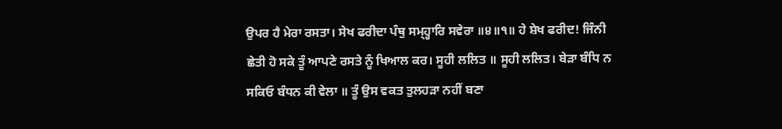ਉਪਰ ਹੈ ਮੇਰਾ ਰਸਤਾ। ਸੇਖ ਫਰੀਦਾ ਪੰਥੁ ਸਮ੍ਹ੍ਹਾਰਿ ਸਵੇਰਾ ॥੪॥੧॥ ਹੇ ਸ਼ੇਖ ਫਰੀਦ! ਜਿੰਨੀ ਛੇਤੀ ਹੋ ਸਕੇ ਤੂੰ ਆਪਣੇ ਰਸਤੇ ਨੂੰ ਖਿਆਲ ਕਰ। ਸੂਹੀ ਲਲਿਤ ॥ ਸੂਹੀ ਲਲਿਤ। ਬੇੜਾ ਬੰਧਿ ਨ ਸਕਿਓ ਬੰਧਨ ਕੀ ਵੇਲਾ ॥ ਤੂੰ ਉਸ ਵਕਤ ਤੁਲਹੜਾ ਨਹੀਂ ਬਣਾ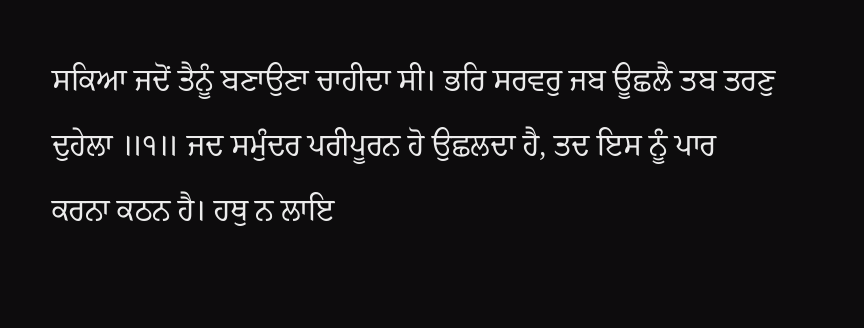ਸਕਿਆ ਜਦੋਂ ਤੈਨੂੰ ਬਣਾਉਣਾ ਚਾਹੀਦਾ ਸੀ। ਭਰਿ ਸਰਵਰੁ ਜਬ ਊਛਲੈ ਤਬ ਤਰਣੁ ਦੁਹੇਲਾ ॥੧॥ ਜਦ ਸਮੁੰਦਰ ਪਰੀਪੂਰਨ ਹੋ ਉਛਲਦਾ ਹੈ, ਤਦ ਇਸ ਨੂੰ ਪਾਰ ਕਰਨਾ ਕਠਨ ਹੈ। ਹਥੁ ਨ ਲਾਇ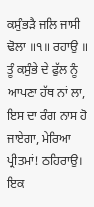ਕਸੁੰਭੜੈ ਜਲਿ ਜਾਸੀ ਢੋਲਾ ॥੧॥ ਰਹਾਉ ॥ ਤੂੰ ਕਸੁੰਭੇ ਦੇ ਫੁੱਲ ਨੂੰ ਆਪਣਾ ਹੱਥ ਨਾਂ ਲਾ, ਇਸ ਦਾ ਰੰਗ ਨਾਸ ਹੋ ਜਾਏਗਾ, ਮੇਰਿਆ ਪ੍ਰੀਤਮਾਂ! ਠਹਿਰਾਉ। ਇਕ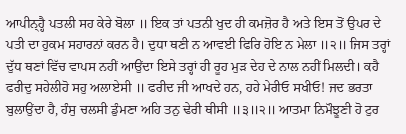ਆਪੀਨ੍ਹ੍ਹੈ ਪਤਲੀ ਸਹ ਕੇਰੇ ਬੋਲਾ ॥ ਇਕ ਤਾਂ ਪਤਨੀ ਖੁਦ ਹੀ ਕਮਜ਼ੋਰ ਹੈ ਅਤੇ ਇਸ ਤੋਂ ਉਪਰ ਦੇ ਪਤੀ ਦਾ ਹੁਕਮ ਸਹਾਰਨਾਂ ਕਰਨ ਹੈ। ਦੁਧਾ ਥਣੀ ਨ ਆਵਈ ਫਿਰਿ ਹੋਇ ਨ ਮੇਲਾ ॥੨॥ ਜਿਸ ਤਰ੍ਹਾਂ ਦੁੱਧ ਥਣਾਂ ਵਿੱਚ ਵਾਪਸ ਨਹੀਂ ਆਉਂਦਾ ਇਸੇ ਤਰ੍ਹਾਂ ਹੀ ਰੂਹ ਮੁੜ ਦੇਹ ਦੇ ਨਾਲ ਨਹੀਂ ਮਿਲਦੀ। ਕਹੈ ਫਰੀਦੁ ਸਹੇਲੀਹੋ ਸਹੁ ਅਲਾਏਸੀ ॥ ਫਰੀਦ ਜੀ ਆਖਦੇ ਹਨ, ਹਹੇ ਮੇਰੀਓ ਸਖੀਓ! ਜਦ ਭਰਤਾ ਬੁਲਾਉਂਦਾ ਹੈ, ਹੰਸੁ ਚਲਸੀ ਡੁੰਮਣਾ ਅਹਿ ਤਨੁ ਢੇਰੀ ਥੀਸੀ ॥੩॥੨॥ ਆਤਮਾ ਨਿਮੌਝੂਣੀ ਹੋ ਟੁਰ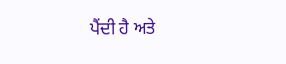ਪੈਂਦੀ ਹੈ ਅਤੇ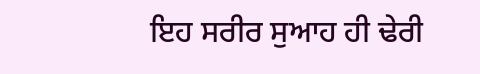ਇਹ ਸਰੀਰ ਸੁਆਹ ਹੀ ਢੇਰੀ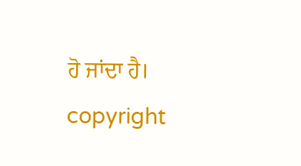ਹੋ ਜਾਂਦਾ ਹੈ। copyright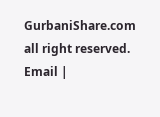GurbaniShare.com all right reserved. Email |